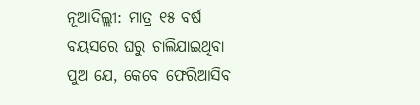ନୂଆଦିଲ୍ଲୀ: ମାତ୍ର ୧୫ ବର୍ଷ ବୟସରେ ଘରୁ ଚାଲିଯାଇଥିବା ପୁଅ ଯେ, କେବେ ଫେରିଆସିବ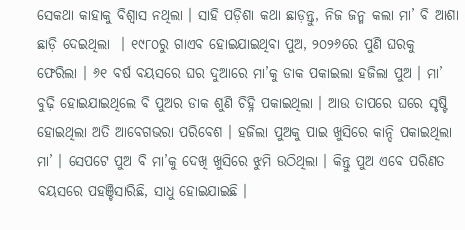ସେକଥା କାହାକୁ ବିଶ୍ବାସ ନଥିଲା । ସାହି ପଡ଼ିଶା କଥା ଛାଡ଼ନ୍ତୁ, ନିଜ ଜନ୍ମ କଲା ମା’ ବି ଆଶା ଛାଡ଼ି ଦେଇଥିଲା  । ୧୯୮୦ରୁ ଗାଏବ ହୋଇଯାଇଥିବା ପୁଅ, ୨୦୨୬ରେ ପୁଣି ଘରକୁ  ଫେରିଲା । ୬୧ ବର୍ଷ ବୟସରେ ଘର ଦୁଆରେ ମା’କୁ ଡାକ ପକାଇଲା ହଜିଲା ପୁଅ । ମା’ ବୁଢ଼ି ହୋଇଯାଇଥିଲେ ବି ପୁଅର ଡାକ ଶୁଣି ଚିହ୍ନି ପକାଇଥିଲା । ଆଉ ତାପରେ ଘରେ ସୃଷ୍ଟି ହୋଇଥିଲା ଅତି ଆବେଗଭରା ପରିବେଶ । ହଜିଲା ପୁଅକୁ ପାଇ ଖୁସିରେ କାନ୍ଦି ପକାଇଥିଲା ମା’ । ସେପଟେ ପୁଅ ବି ମା’କୁ ଦେଖି ଖୁସିରେ ଝୁମି ଉଠିଥିଲା । କିନ୍ତୁ ପୁଅ ଏବେ ପରିଣତ ବୟସରେ ପହଞ୍ଚିସାରିଛି, ସାଧୁ ହୋଇଯାଇଛି ।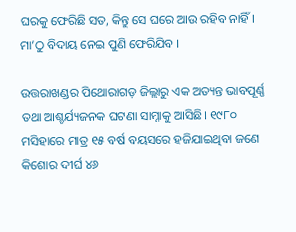ଘରକୁ ଫେରିଛି ସତ, କିନ୍ତୁ ସେ ଘରେ ଆଉ ରହିବ ନାହିଁ । ମା’ଠୁ ବିଦାୟ ନେଇ ପୁଣି ଫେରିଯିବ ।

ଉତ୍ତରାଖଣ୍ଡର ପିଥୋରାଗଡ଼ ଜିଲ୍ଲାରୁ ଏକ ଅତ୍ୟନ୍ତ ଭାବପୂର୍ଣ୍ଣ ତଥା ଆଶ୍ଚର୍ଯ୍ୟଜନକ ଘଟଣା ସାମ୍ନାକୁ ଆସିଛି। ୧୯୮୦ ମସିହାରେ ମାତ୍ର ୧୫ ବର୍ଷ ବୟସରେ ହଜିଯାଇଥିବା ଜଣେ କିଶୋର ଦୀର୍ଘ ୪୬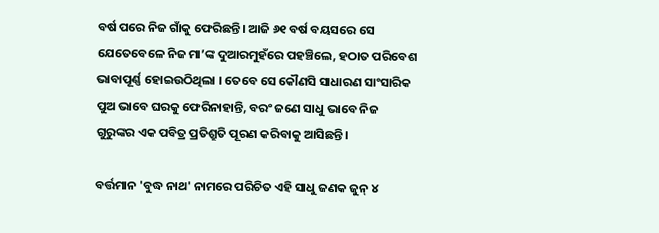ବର୍ଷ ପରେ ନିଜ ଗାଁକୁ ଫେରିଛନ୍ତି। ଆଜି ୬୧ ବର୍ଷ ବୟସରେ ସେ ଯେତେବେଳେ ନିଜ ମା’ଙ୍କ ଦୁଆରମୁହଁରେ ପହଞ୍ଚିଲେ, ହଠାତ ପରିବେଶ ଭାବାପୂର୍ଣ୍ଣ ହୋଇଉଠିଥିଲା । ତେବେ ସେ କୌଣସି ସାଧାରଣ ସାଂସାରିକ ପୁଅ ଭାବେ ଘରକୁ ଫେରିନାହାନ୍ତି, ବରଂ ଜଣେ ସାଧୁ ଭାବେ ନିଜ ଗୁରୁଙ୍କର ଏକ ପବିତ୍ର ପ୍ରତିଶ୍ରୁତି ପୂରଣ କରିବାକୁ ଆସିଛନ୍ତି।

ବର୍ତ୍ତମାନ 'ବୁଦ୍ଧ ନାଥ' ନାମରେ ପରିଚିତ ଏହି ସାଧୁ ଜଣକ ଜୁନ୍ ୪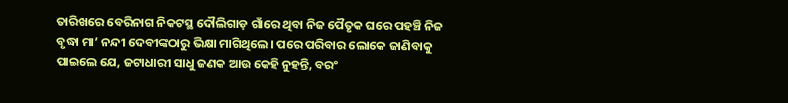ତାରିଖରେ ବେରିନାଗ ନିକଟସ୍ଥ ଦୌଲିଗାଡ଼ ଗାଁରେ ଥିବା ନିଜ ପୈତୃକ ଘରେ ପହଞ୍ଚି ନିଜ ବୃଦ୍ଧା ମା’ ନନ୍ଦୀ ଦେବୀଙ୍କଠାରୁ ଭିକ୍ଷା ମାଗିଥିଲେ। ପରେ ପରିବାର ଲୋକେ ଜାଣିବାକୁ ପାଇଲେ ଯେ, ଜଟାଧାରୀ ସାଧୁ ଜଣକ ଆଉ କେହି ନୁହନ୍ତି, ବରଂ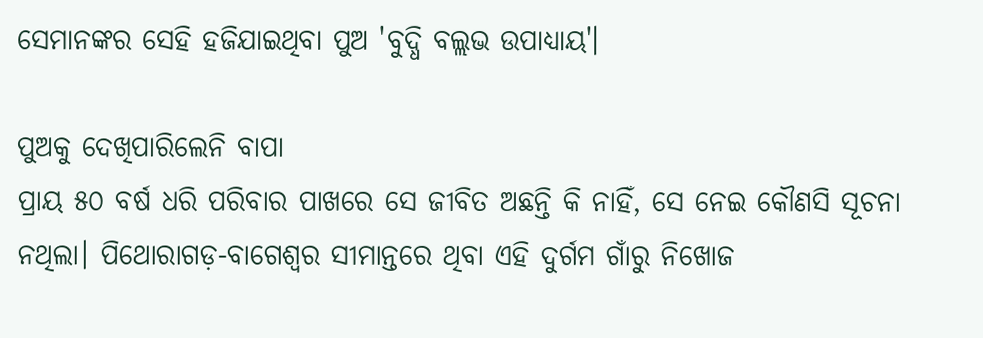ସେମାନଙ୍କର ସେହି ହଜିଯାଇଥିବା ପୁଅ 'ବୁଦ୍ଧି ବଲ୍ଲଭ ଉପାଧ୍ୟାୟ'।

ପୁଅକୁ ଦେଖିପାରିଲେନି ବାପା
ପ୍ରାୟ ୫୦ ବର୍ଷ ଧରି ପରିବାର ପାଖରେ ସେ ଜୀବିତ ଅଛନ୍ତି କି ନାହିଁ, ସେ ନେଇ କୌଣସି ସୂଚନା ନଥିଲା। ପିଥୋରାଗଡ଼-ବାଗେଶ୍ୱର ସୀମାନ୍ତରେ ଥିବା ଏହି ଦୁର୍ଗମ ଗାଁରୁ ନିଖୋଜ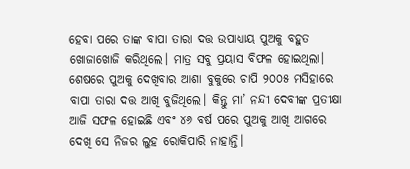ହେବା ପରେ ତାଙ୍କ ବାପା ତାରା ଦତ୍ତ ଉପାଧ୍ୟାୟ ପୁଅକୁ ବହୁତ ଖୋଜାଖୋଜି କରିଥିଲେ। ମାତ୍ର ସବୁ ପ୍ରୟାସ ବିଫଳ ହୋଇଥିଲା। ଶେଷରେ ପୁଅକୁ ଦେଖିବାର ଆଶା ବୁକୁରେ ଚାପି ୨୦୦୫ ମସିହାରେ ବାପା ତାରା ଦତ୍ତ ଆଖି ବୁଜିଥିଲେ। କିନ୍ତୁ ମା’ ନନ୍ଦୀ ଦେବୀଙ୍କ ପ୍ରତୀକ୍ଷା ଆଜି ସଫଳ ହୋଇଛି ଏବଂ ୪୬ ବର୍ଷ ପରେ ପୁଅକୁ ଆଖି ଆଗରେ ଦେଖି ସେ ନିଜର ଲୁହ ରୋକିପାରି ନାହାନ୍ତି।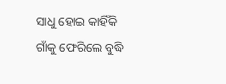ସାଧୁ ହୋଇ କାହିଁକି ଗାଁକୁ ଫେରିଲେ ବୁଦ୍ଧି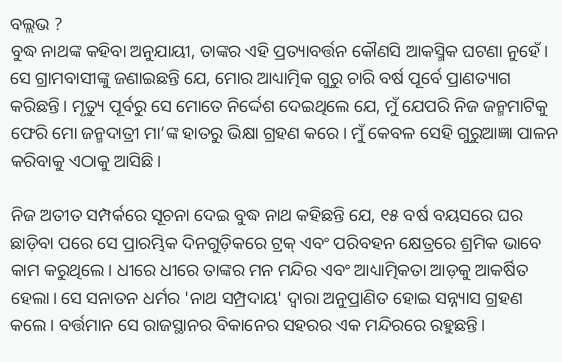ବଲ୍ଲଭ ?
ବୁଦ୍ଧ ନାଥଙ୍କ କହିବା ଅନୁଯାୟୀ, ତାଙ୍କର ଏହି ପ୍ରତ୍ୟାବର୍ତ୍ତନ କୌଣସି ଆକସ୍ମିକ ଘଟଣା ନୁହେଁ। ସେ ଗ୍ରାମବାସୀଙ୍କୁ ଜଣାଇଛନ୍ତି ଯେ, ମୋର ଆଧ୍ୟାତ୍ମିକ ଗୁରୁ ଚାରି ବର୍ଷ ପୂର୍ବେ ପ୍ରାଣତ୍ୟାଗ କରିଛନ୍ତି। ମୃତ୍ୟୁ ପୂର୍ବରୁ ସେ ମୋତେ ନିର୍ଦ୍ଦେଶ ଦେଇଥିଲେ ଯେ, ମୁଁ ଯେପରି ନିଜ ଜନ୍ମମାଟିକୁ ଫେରି ମୋ ଜନ୍ମଦାତ୍ରୀ ମା’ଙ୍କ ହାତରୁ ଭିକ୍ଷା ଗ୍ରହଣ କରେ। ମୁଁ କେବଳ ସେହି ଗୁରୁଆଜ୍ଞା ପାଳନ କରିବାକୁ ଏଠାକୁ ଆସିଛି।

ନିଜ ଅତୀତ ସମ୍ପର୍କରେ ସୂଚନା ଦେଇ ବୁଦ୍ଧ ନାଥ କହିଛନ୍ତି ଯେ, ୧୫ ବର୍ଷ ବୟସରେ ଘର ଛାଡ଼ିବା ପରେ ସେ ପ୍ରାରମ୍ଭିକ ଦିନଗୁଡ଼ିକରେ ଟ୍ରକ୍ ଏବଂ ପରିବହନ କ୍ଷେତ୍ରରେ ଶ୍ରମିକ ଭାବେ କାମ କରୁଥିଲେ। ଧୀରେ ଧୀରେ ତାଙ୍କର ମନ ମନ୍ଦିର ଏବଂ ଆଧ୍ୟାତ୍ମିକତା ଆଡ଼କୁ ଆକର୍ଷିତ ହେଲା। ସେ ସନାତନ ଧର୍ମର 'ନାଥ ସମ୍ପ୍ରଦାୟ' ଦ୍ୱାରା ଅନୁପ୍ରାଣିତ ହୋଇ ସନ୍ନ୍ୟାସ ଗ୍ରହଣ କଲେ। ବର୍ତ୍ତମାନ ସେ ରାଜସ୍ଥାନର ବିକାନେର ସହରର ଏକ ମନ୍ଦିରରେ ରହୁଛନ୍ତି।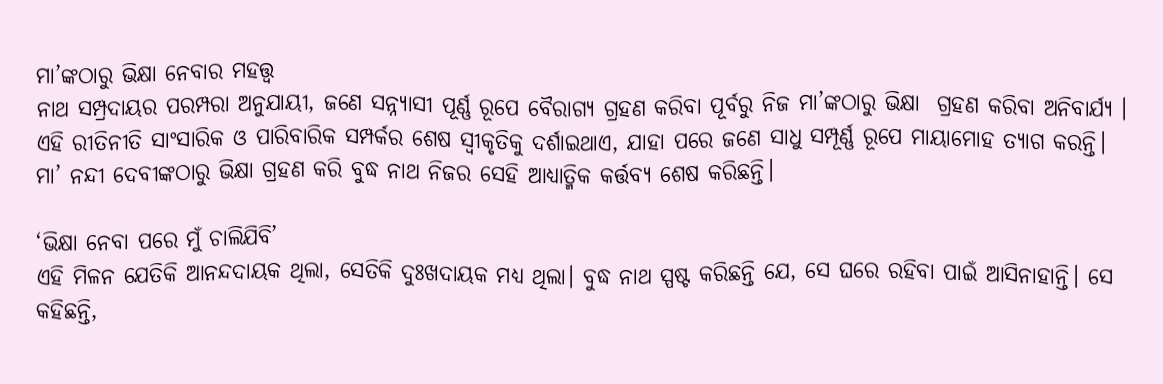ମା’ଙ୍କଠାରୁ ଭିକ୍ଷା ନେବାର ମହତ୍ତ୍ୱ
ନାଥ ସମ୍ପ୍ରଦାୟର ପରମ୍ପରା ଅନୁଯାୟୀ, ଜଣେ ସନ୍ନ୍ୟାସୀ ପୂର୍ଣ୍ଣ ରୂପେ ବୈରାଗ୍ୟ ଗ୍ରହଣ କରିବା ପୂର୍ବରୁ ନିଜ ମା’ଙ୍କଠାରୁ ଭିକ୍ଷା  ଗ୍ରହଣ କରିବା ଅନିବାର୍ଯ୍ୟ । ଏହି ରୀତିନୀତି ସାଂସାରିକ ଓ ପାରିବାରିକ ସମ୍ପର୍କର ଶେଷ ସ୍ୱୀକୃତିକୁ ଦର୍ଶାଇଥାଏ, ଯାହା ପରେ ଜଣେ ସାଧୁ ସମ୍ପୂର୍ଣ୍ଣ ରୂପେ ମାୟାମୋହ ତ୍ୟାଗ କରନ୍ତି। ମା’ ନନ୍ଦୀ ଦେବୀଙ୍କଠାରୁ ଭିକ୍ଷା ଗ୍ରହଣ କରି ବୁଦ୍ଧ ନାଥ ନିଜର ସେହି ଆଧ୍ୟାତ୍ମିକ କର୍ତ୍ତବ୍ୟ ଶେଷ କରିଛନ୍ତି।

‘ଭିକ୍ଷା ନେବା ପରେ ମୁଁ ଚାଲିଯିବି’
ଏହି ମିଳନ ଯେତିକି ଆନନ୍ଦଦାୟକ ଥିଲା, ସେତିକି ଦୁଃଖଦାୟକ ମଧ୍ୟ ଥିଲା। ବୁଦ୍ଧ ନାଥ ସ୍ପଷ୍ଟ କରିଛନ୍ତି ଯେ, ସେ ଘରେ ରହିବା ପାଇଁ ଆସିନାହାନ୍ତି। ସେ କହିଛନ୍ତି,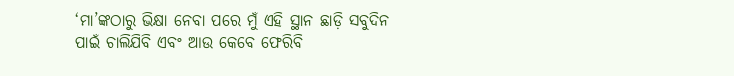‘ମା’ଙ୍କଠାରୁ ଭିକ୍ଷା ନେବା ପରେ ମୁଁ ଏହି ସ୍ଥାନ ଛାଡ଼ି ସବୁଦିନ ପାଇଁ ଚାଲିଯିବି ଏବଂ ଆଉ କେବେ ଫେରିବି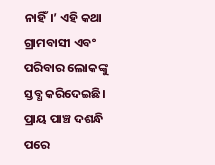ନାହିଁ।’ ଏହି କଥା ଗ୍ରାମବାସୀ ଏବଂ ପରିବାର ଲୋକଙ୍କୁ ସ୍ତବ୍ଧ କରିଦେଇଛି। ପ୍ରାୟ ପାଞ୍ଚ ଦଶନ୍ଧି ପରେ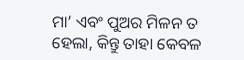ମା’ ଏବଂ ପୁଅର ମିଳନ ତ ହେଲା, କିନ୍ତୁ ତାହା କେବଳ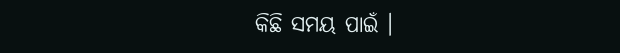କିଛି ସମୟ ପାଇଁ ।